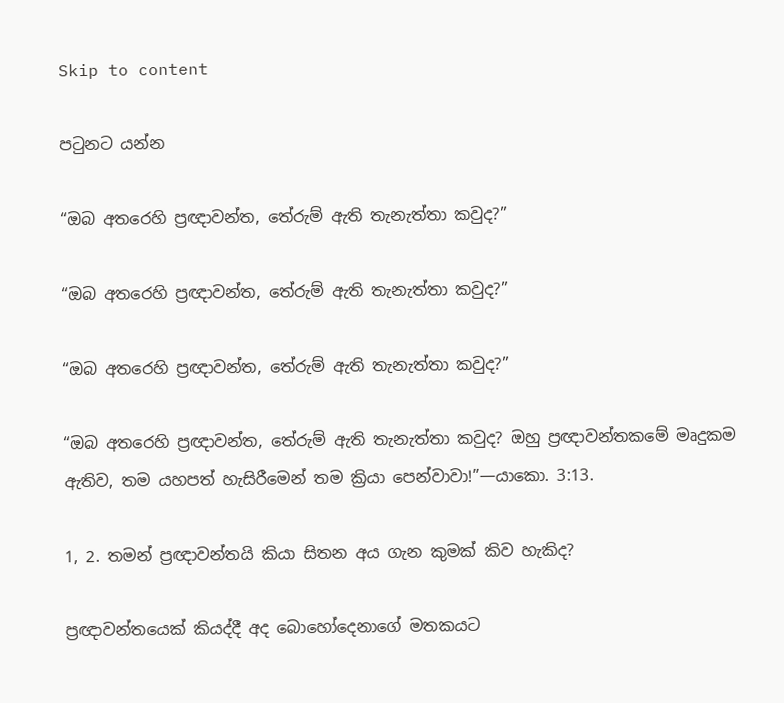Skip to content

පටුනට යන්න

“ඔබ අතරෙහි ප්‍රඥාවන්ත, තේරුම් ඇති තැනැත්තා කවුද?”

“ඔබ අතරෙහි ප්‍රඥාවන්ත, තේරුම් ඇති තැනැත්තා කවුද?”

“ඔබ අතරෙහි ප්‍රඥාවන්ත, තේරුම් ඇති තැනැත්තා කවුද?”

“ඔබ අතරෙහි ප්‍රඥාවන්ත, තේරුම් ඇති තැනැත්තා කවුද? ඔහු ප්‍රඥාවන්තකමේ මෘදුකම ඇතිව, තම යහපත් හැසිරීමෙන් තම ක්‍රියා පෙන්වාවා!”—යාකො. 3:13.

1, 2. තමන් ප්‍රඥාවන්තයි කියා සිතන අය ගැන කුමක් කිව හැකිද?

ප්‍රඥාවන්තයෙක් කියද්දී අද බොහෝදෙනාගේ මතකයට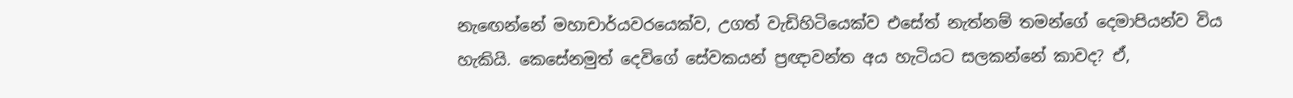නැඟෙන්නේ මහාචාර්යවරයෙක්ව, උගත් වැඩිහිටියෙක්ව එසේත් නැත්නම් තමන්ගේ දෙමාපියන්ව විය හැකියි. කෙසේනමුත් දෙවිගේ සේවකයන් ප්‍රඥාවන්ත අය හැටියට සලකන්නේ කාවද? ඒ,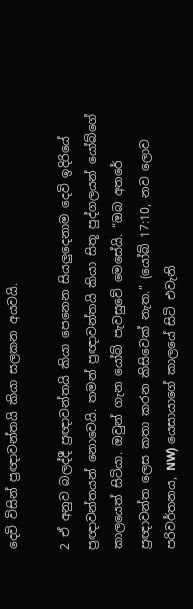දෙවි විසින් ප්‍රඥාවන්තයි කියා සලකන අයවයි.

2 ඒ අනුව බලද්දී ප්‍රඥාවන්තයි කියා පෙනෙන සියලුදෙනාම දෙවි ඉදිරියේ ප්‍රඥාවන්තයන් නොවෙයි. තමන් ප්‍රඥාවන්තයි කියා සිතූ පුද්ගලයන් යෝබ්ගේ කාලයෙත් සිටියා. ඔවුන් ගැන යෝබ් පැවසුවේ මෙසේයි. “ඔබ අතරේ ප්‍රඥාවන්ත ලෙස කතා කරන කිසිවෙක් නැත.” (යෝබ් 17:10, නව ලොව පරිවර්තනය, NW) යෙසායාගේ කාලයේ සිටි එවැනි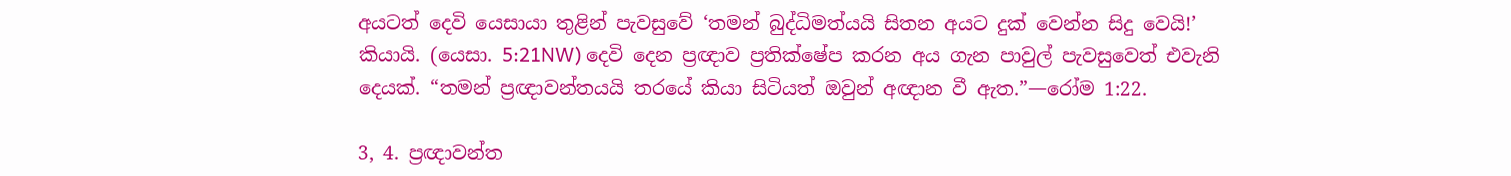අයටත් දෙවි යෙසායා තුළින් පැවසුවේ ‘තමන් බුද්ධිමත්යයි සිතන අයට දුක් වෙන්න සිදු වෙයි!’ කියායි. (යෙසා. 5:21NW) දෙවි දෙන ප්‍රඥාව ප්‍රතික්ෂේප කරන අය ගැන පාවුල් පැවසුවෙත් එවැනි දෙයක්. “තමන් ප්‍රඥාවන්තයයි තරයේ කියා සිටියත් ඔවුන් අඥාන වී ඇත.”—රෝම 1:22.

3, 4. ප්‍රඥාවන්ත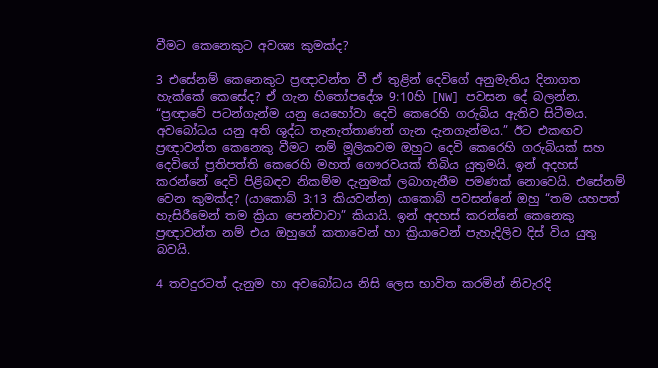වීමට කෙනෙකුට අවශ්‍ය කුමක්ද?

3 එසේනම් කෙනෙකුට ප්‍රඥාවන්ත වී ඒ තුළින් දෙවිගේ අනුමැතිය දිනාගත හැක්කේ කෙසේද? ඒ ගැන හිතෝපදේශ 9:10හි [NW] පවසන දේ බලන්න. “ප්‍රඥාවේ පටන්ගැන්ම යනු යෙහෝවා දෙවි කෙරෙහි ගරුබිය ඇතිව සිටීමය. අවබෝධය යනු අති ශුද්ධ තැනැත්තාණන් ගැන දැනගැන්මය.” ඊට එකඟව ප්‍රඥාවන්ත කෙනෙකු වීමට නම් මූලිකවම ඔහුට දෙවි කෙරෙහි ගරුබියක් සහ දෙවිගේ ප්‍රතිපත්ති කෙරෙහි මහත් ගෞරවයක් තිබිය යුතුමයි. ඉන් අදහස් කරන්නේ දෙවි පිළිබඳව නිකම්ම දැනුමක් ලබාගැනීම පමණක් නොවෙයි. එසේනම් වෙන කුමක්ද? (යාකොබ් 3:13 කියවන්න) යාකොබ් පවසන්නේ ඔහු “තම යහපත් හැසිරීමෙන් තම ක්‍රියා පෙන්වාවා” කියායි. ඉන් අදහස් කරන්නේ කෙනෙකු ප්‍රඥාවන්ත නම් එය ඔහුගේ කතාවෙන් හා ක්‍රියාවෙන් පැහැදිලිව දිස් විය යුතු බවයි.

4 තවදුරටත් දැනුම හා අවබෝධය නිසි ලෙස භාවිත කරමින් නිවැරදි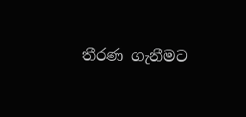තීරණ ගැනීමට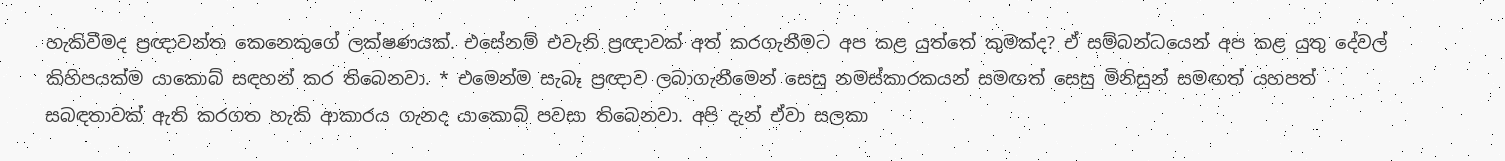හැකිවීමද ප්‍රඥාවන්ත කෙනෙකුගේ ලක්ෂණයක්. එසේනම් එවැනි ප්‍රඥාවක් අත් කරගැනීමට අප කළ යුත්තේ කුමක්ද? ඒ සම්බන්ධයෙන් අප කළ යුතු දේවල් කිහිපයක්ම යාකොබ් සඳහන් කර තිබෙනවා. * එමෙන්ම සැබෑ ප්‍රඥාව ලබාගැනීමෙන් සෙසු නමස්කාරකයන් සමඟත් සෙසු මිනිසුන් සමඟත් යහපත් සබඳතාවක් ඇති කරගත හැකි ආකාරය ගැනද යාකොබ් පවසා තිබෙනවා. අපි දැන් ඒවා සලකා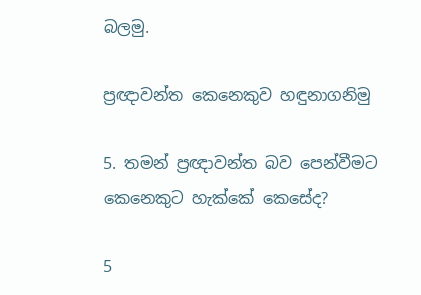බලමු.

ප්‍රඥාවන්ත කෙනෙකුව හඳුනාගනිමු

5. තමන් ප්‍රඥාවන්ත බව පෙන්වීමට කෙනෙකුට හැක්කේ කෙසේද?

5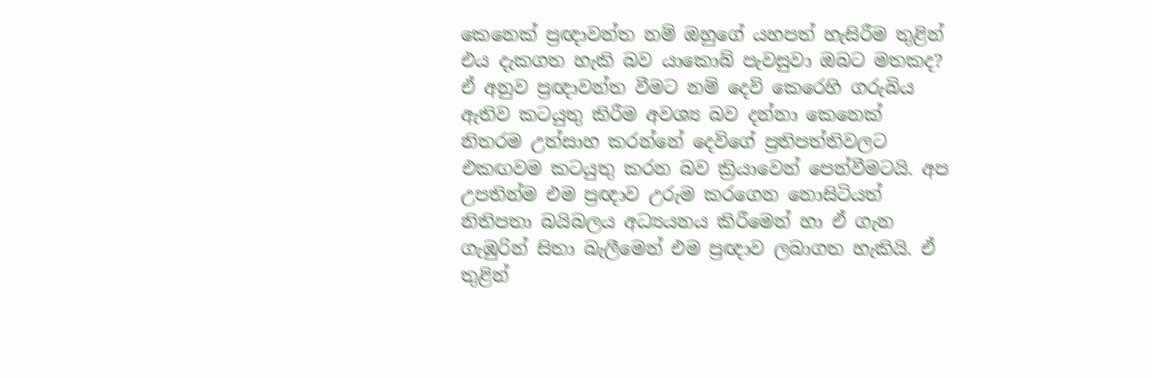කෙනෙක් ප්‍රඥාවන්ත නම් ඔහුගේ යහපත් හැසිරීම තුළින් එය දැකගත හැකි බව යාකොබ් පැවසුවා ඔබට මතකද? ඒ අනුව ප්‍රඥාවන්ත වීමට නම් දෙවි කෙරෙහි ගරුබිය ඇතිව කටයුතු කිරීම අවශ්‍ය බව දන්නා කෙනෙක් නිතරම උත්සාහ කරන්නේ දෙවිගේ ප්‍රතිපත්තිවලට එකඟවම කටයුතු කරන බව ක්‍රියාවෙන් පෙන්වීමටයි. අප උපතින්ම එම ප්‍රඥාව උරුම කරගෙන නොසිටියත් නිතිපතා බයිබලය අධ්‍යයනය කිරීමෙන් හා ඒ ගැන ගැඹුරින් සිතා බැලීමෙන් එම ප්‍රඥාව ලබාගත හැකියි. ඒ තුළින්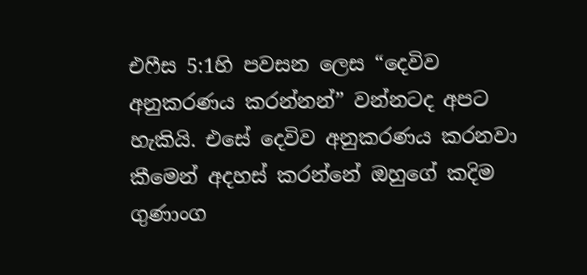එෆීස 5:1හි පවසන ලෙස “දෙවිව අනුකරණය කරන්නන්” වන්නටද අපට හැකියි. එසේ දෙවිව අනුකරණය කරනවා කීමෙන් අදහස් කරන්නේ ඔහුගේ කදිම ගුණාංග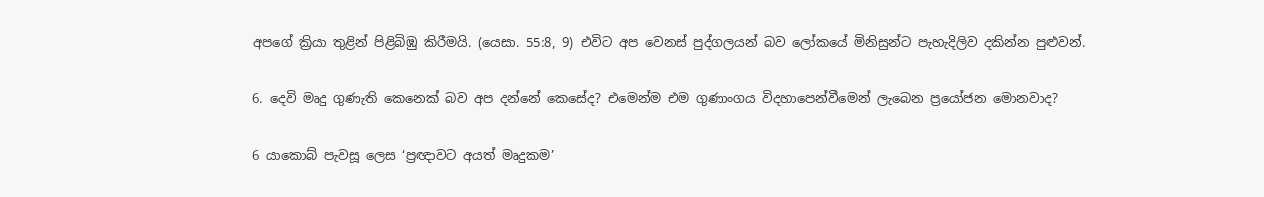අපගේ ක්‍රියා තුළින් පිළිබිඹු කිරීමයි. (යෙසා. 55:8, 9) එවිට අප වෙනස් පුද්ගලයන් බව ලෝකයේ මිනිසුන්ට පැහැදිලිව දකින්න පුළුවන්.

6. දෙවි මෘදු ගුණැති කෙනෙක් බව අප දන්නේ කෙසේද? එමෙන්ම එම ගුණාංගය විදහාපෙන්වීමෙන් ලැබෙන ප්‍රයෝජන මොනවාද?

6 යාකොබ් පැවසූ ලෙස ‘ප්‍රඥාවට අයත් මෘදුකම’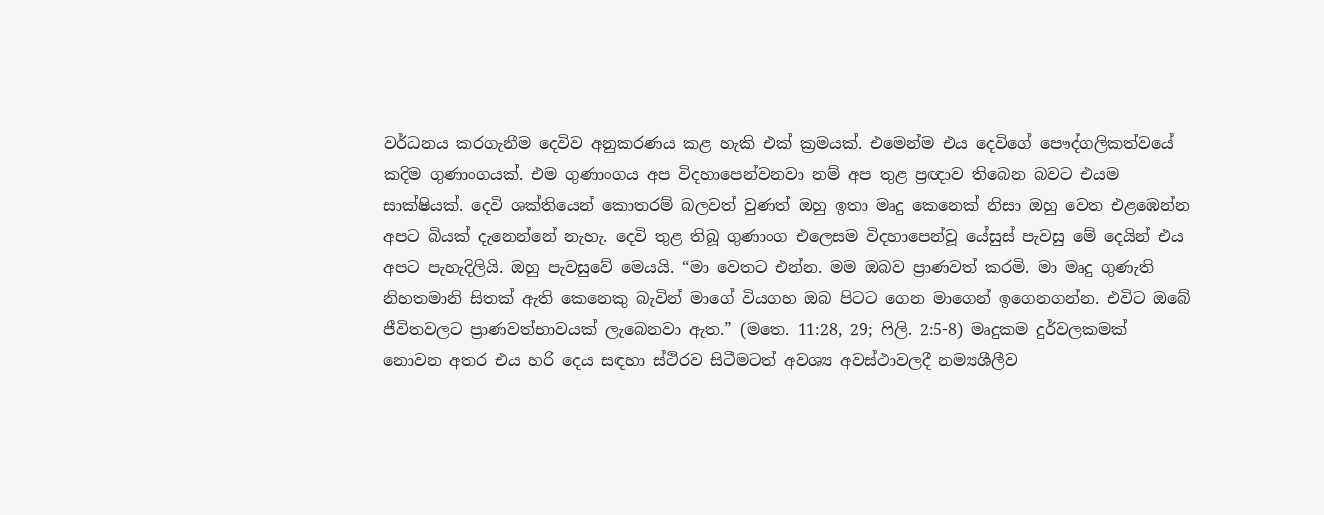වර්ධනය කරගැනීම දෙවිව අනුකරණය කළ හැකි එක් ක්‍රමයක්. එමෙන්ම එය දෙවිගේ පෞද්ගලිකත්වයේ කදිම ගුණාංගයක්. එම ගුණාංගය අප විදහාපෙන්වනවා නම් අප තුළ ප්‍රඥාව තිබෙන බවට එයම සාක්ෂියක්. දෙවි ශක්තියෙන් කොතරම් බලවත් වුණත් ඔහු ඉතා මෘදු කෙනෙක් නිසා ඔහු වෙත එළඹෙන්න අපට බියක් දැනෙන්නේ නැහැ. දෙවි තුළ තිබූ ගුණාංග එලෙසම විදහාපෙන්වූ යේසුස් පැවසු මේ දෙයින් එය අපට පැහැදිලියි. ඔහු පැවසුවේ මෙයයි. “මා වෙතට එන්න. මම ඔබව ප්‍රාණවත් කරමි. මා මෘදු ගුණැති නිහතමානි සිතක් ඇති කෙනෙකු බැවින් මාගේ වියගහ ඔබ පිටට ගෙන මාගෙන් ඉගෙනගන්න. එවිට ඔබේ ජීවිතවලට ප්‍රාණවත්භාවයක් ලැබෙනවා ඇත.” (මතෙ. 11:28, 29; ෆිලි. 2:5-8) මෘදුකම දුර්වලකමක් නොවන අතර එය හරි දෙය සඳහා ස්ථිරව සිටීමටත් අවශ්‍ය අවස්ථාවලදී නම්‍යශීලීව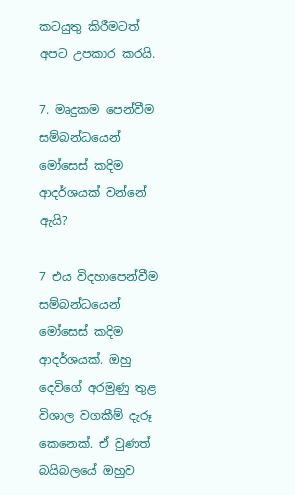කටයුතු කිරීමටත් අපට උපකාර කරයි.

7. මෘදුකම පෙන්වීම සම්බන්ධයෙන් මෝසෙස් කදිම ආදර්ශයක් වන්නේ ඇයි?

7 එය විදහාපෙන්වීම සම්බන්ධයෙන් මෝසෙස් කදිම ආදර්ශයක්. ඔහු දෙවිගේ අරමුණු තුළ විශාල වගකීම් දැරූ කෙනෙක්. ඒ වුණත් බයිබලයේ ඔහුව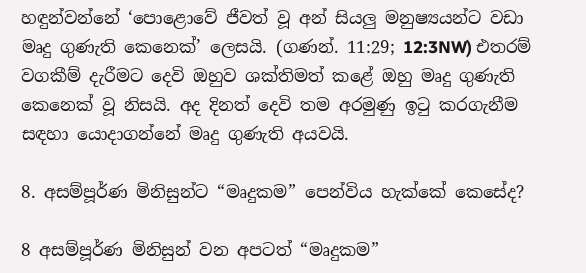හඳුන්වන්නේ ‘පොළොවේ ජීවත් වූ අන් සියලු මනුෂ්‍යයන්ට වඩා මෘදු ගුණැති කෙනෙක්’ ලෙසයි. (ගණන්. 11:29; 12:3NW) එතරම් වගකීම් දැරීමට දෙවි ඔහුව ශක්තිමත් කළේ ඔහු මෘදු ගුණැති කෙනෙක් වූ නිසයි. අද දිනත් දෙවි තම අරමුණු ඉටු කරගැනීම සඳහා යොදාගන්නේ මෘදු ගුණැති අයවයි.

8. අසම්පූර්ණ මිනිසුන්ට “මෘදුකම” පෙන්විය හැක්කේ කෙසේද?

8 අසම්පූර්ණ මිනිසුන් වන අපටත් “මෘදුකම”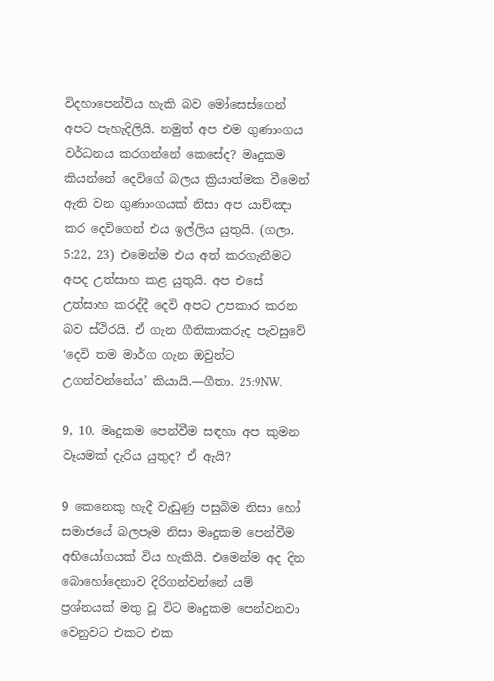විදහාපෙන්විය හැකි බව මෝසෙස්ගෙන් අපට පැහැදිලියි. නමුත් අප එම ගුණාංගය වර්ධනය කරගන්නේ කෙසේද? මෘදුකම කියන්නේ දෙවිගේ බලය ක්‍රියාත්මක වීමෙන් ඇති වන ගුණාංගයක් නිසා අප යාච්ඤා කර දෙවිගෙන් එය ඉල්ලිය යුතුයි. (ගලා. 5:22, 23) එමෙන්ම එය අත් කරගැනීමට අපද උත්සාහ කළ යුතුයි. අප එසේ උත්සාහ කරද්දී දෙවි අපට උපකාර කරන බව ස්ථිරයි. ඒ ගැන ගීතිකාකරුද පැවසුවේ ‘දෙවි තම මාර්ග ගැන ඔවුන්ට උගන්වන්නේය’ කියායි.—ගීතා. 25:9NW.

9, 10. මෘදුකම පෙන්වීම සඳහා අප කුමන වෑයමක් දැරිය යුතුද? ඒ ඇයි?

9 කෙනෙකු හැදී වැඩුණු පසුබිම නිසා හෝ සමාජයේ බලපෑම නිසා මෘදුකම පෙන්වීම අභියෝගයක් විය හැකියි. එමෙන්ම අද දින බොහෝදෙනාව දිරිගන්වන්නේ යම් ප්‍රශ්නයක් මතු වූ විට මෘදුකම පෙන්වනවා වෙනුවට එකට එක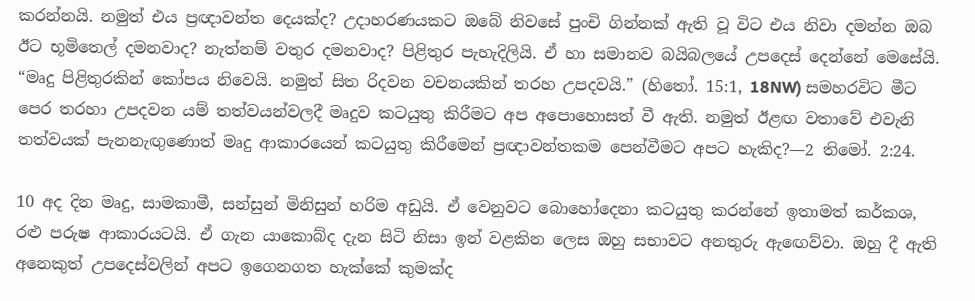කරන්නයි. නමුත් එය ප්‍රඥාවන්ත දෙයක්ද? උදාහරණයකට ඔබේ නිවසේ පුංචි ගින්නක් ඇති වූ විට එය නිවා දමන්න ඔබ ඊට භූමිතෙල් දමනවාද? නැත්නම් වතුර දමනවාද? පිළිතුර පැහැදිලියි. ඒ හා සමානව බයිබලයේ උපදෙස් දෙන්නේ මෙසේයි. “මෘදු පිළිතුරකින් කෝපය නිවෙයි. නමුත් සිත රිදවන වචනයකින් තරහ උපදවයි.” (හිතෝ. 15:1, 18NW) සමහරවිට මීට පෙර තරහා උපදවන යම් තත්වයන්වලදී මෘදුව කටයුතු කිරීමට අප අපොහොසත් වී ඇති. නමුත් ඊළඟ වතාවේ එවැනි තත්වයක් පැනනැඟුණොත් මෘදු ආකාරයෙන් කටයුතු කිරීමෙන් ප්‍රඥාවන්තකම පෙන්වීමට අපට හැකිද?—2 තිමෝ. 2:24.

10 අද දින මෘදු, සාමකාමී, සන්සුන් මිනිසුන් හරිම අඩුයි. ඒ වෙනුවට බොහෝදෙනා කටයුතු කරන්නේ ඉතාමත් කර්කශ, රළු පරුෂ ආකාරයටයි. ඒ ගැන යාකොබ්ද දැන සිටි නිසා ඉන් වළකින ලෙස ඔහු සභාවට අනතුරු ඇඟෙව්වා. ඔහු දී ඇති අනෙකුත් උපදෙස්වලින් අපට ඉගෙනගත හැක්කේ කුමක්ද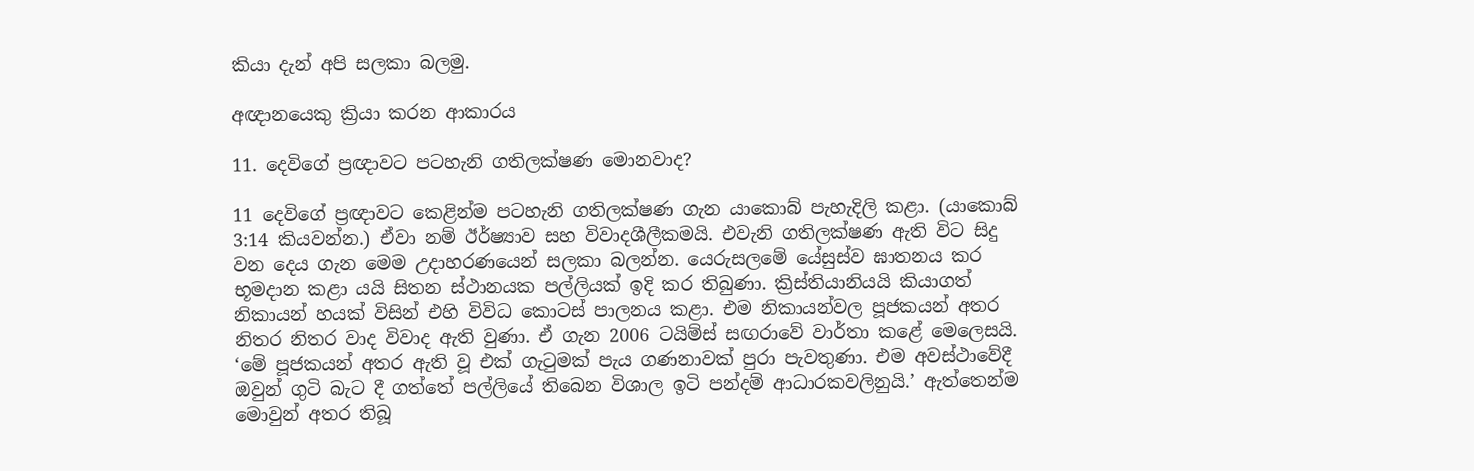කියා දැන් අපි සලකා බලමු.

අඥානයෙකු ක්‍රියා කරන ආකාරය

11. දෙවිගේ ප්‍රඥාවට පටහැනි ගතිලක්ෂණ මොනවාද?

11 දෙවිගේ ප්‍රඥාවට කෙළින්ම පටහැනි ගතිලක්ෂණ ගැන යාකොබ් පැහැදිලි කළා. (යාකොබ් 3:14 කියවන්න.) ඒවා නම් ඊර්ෂ්‍යාව සහ විවාදශීලීකමයි. එවැනි ගතිලක්ෂණ ඇති විට සිදු වන දෙය ගැන මෙම උදාහරණයෙන් සලකා බලන්න. යෙරුසලමේ යේසුස්ව ඝාතනය කර භූමදාන කළා යයි සිතන ස්ථානයක පල්ලියක් ඉදි කර තිබුණා. ක්‍රිස්තියානියයි කියාගත් නිකායන් හයක් විසින් එහි විවිධ කොටස් පාලනය කළා. එම නිකායන්වල පූජකයන් අතර නිතර නිතර වාද විවාද ඇති වුණා. ඒ ගැන 2006 ටයිම්ස් සඟරාවේ වාර්තා කළේ මෙලෙසයි. ‘මේ පූජකයන් අතර ඇති වූ එක් ගැටුමක් පැය ගණනාවක් පුරා පැවතුණා. එම අවස්ථාවේදී ඔවුන් ගුටි බැට දී ගත්තේ පල්ලියේ තිබෙන විශාල ඉටි පන්දම් ආධාරකවලිනුයි.’ ඇත්තෙන්ම මොවුන් අතර තිබූ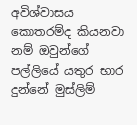අවිශ්වාසය කොතරම්ද කියනවා නම් ඔවුන්ගේ පල්ලියේ යතුර භාර දුන්නේ මුස්ලිම්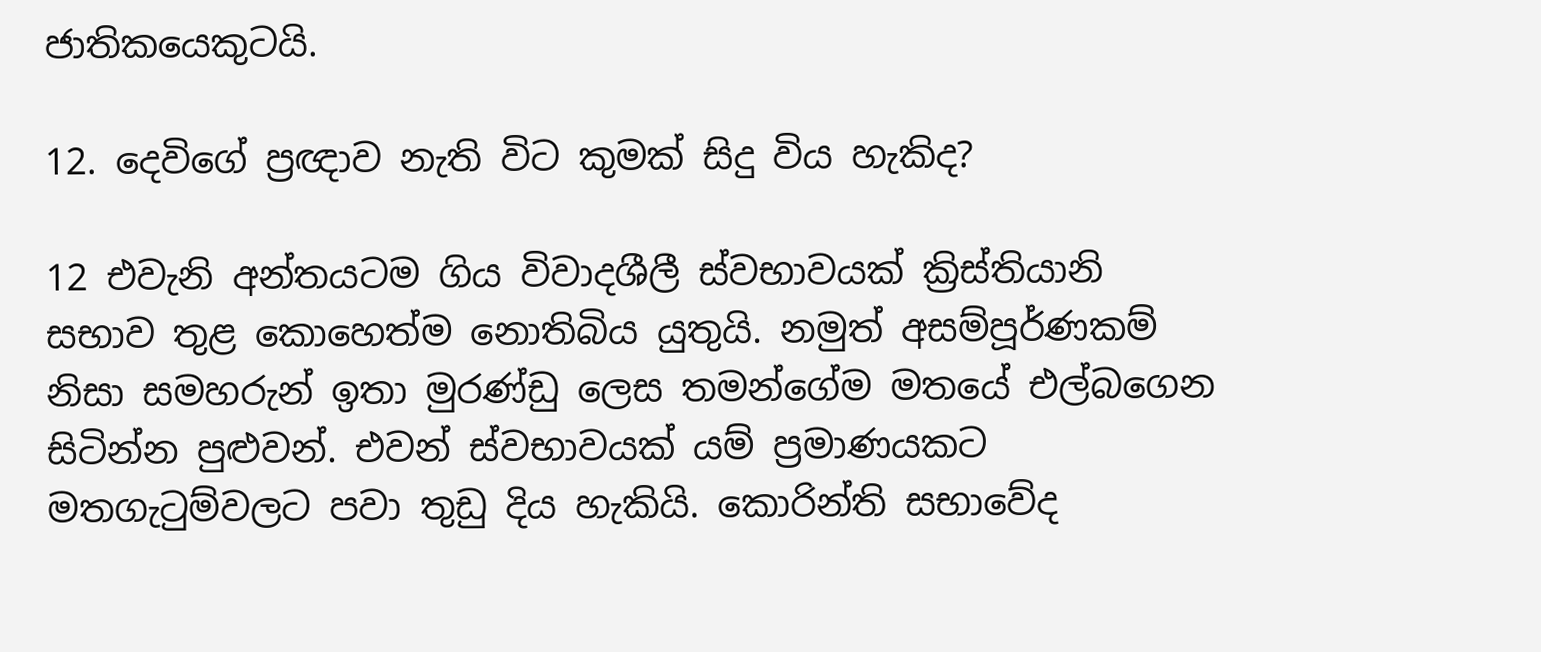ජාතිකයෙකුටයි.

12. දෙවිගේ ප්‍රඥාව නැති විට කුමක් සිදු විය හැකිද?

12 එවැනි අන්තයටම ගිය විවාදශීලී ස්වභාවයක් ක්‍රිස්තියානි සභාව තුළ කොහෙත්ම නොතිබිය යුතුයි. නමුත් අසම්පූර්ණකම් නිසා සමහරුන් ඉතා මුරණ්ඩු ලෙස තමන්ගේම මතයේ එල්බගෙන සිටින්න පුළුවන්. එවන් ස්වභාවයක් යම් ප්‍රමාණයකට මතගැටුම්වලට පවා තුඩු දිය හැකියි. කොරින්ති සභාවේද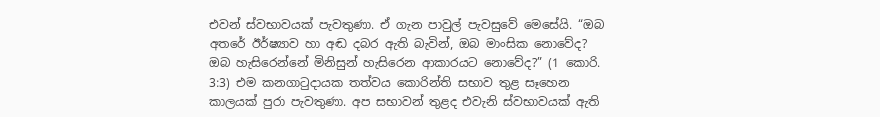එවන් ස්වභාවයක් පැවතුණා. ඒ ගැන පාවුල් පැවසුවේ මෙසේයි. “ඔබ අතරේ ඊර්ෂ්‍යාව හා අඬ දබර ඇති බැවින්, ඔබ මාංසික නොවේද? ඔබ හැසිරෙන්නේ මිනිසුන් හැසිරෙන ආකාරයට නොවේද?” (1 කොරි. 3:3) එම කනගාටුදායක තත්වය කොරින්ති සභාව තුළ සෑහෙන කාලයක් පුරා පැවතුණා. අප සභාවන් තුළද එවැනි ස්වභාවයක් ඇති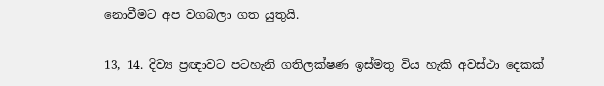නොවීමට අප වගබලා ගත යුතුයි.

13, 14. දිව්‍ය ප්‍රඥාවට පටහැනි ගතිලක්ෂණ ඉස්මතු විය හැකි අවස්ථා දෙකක්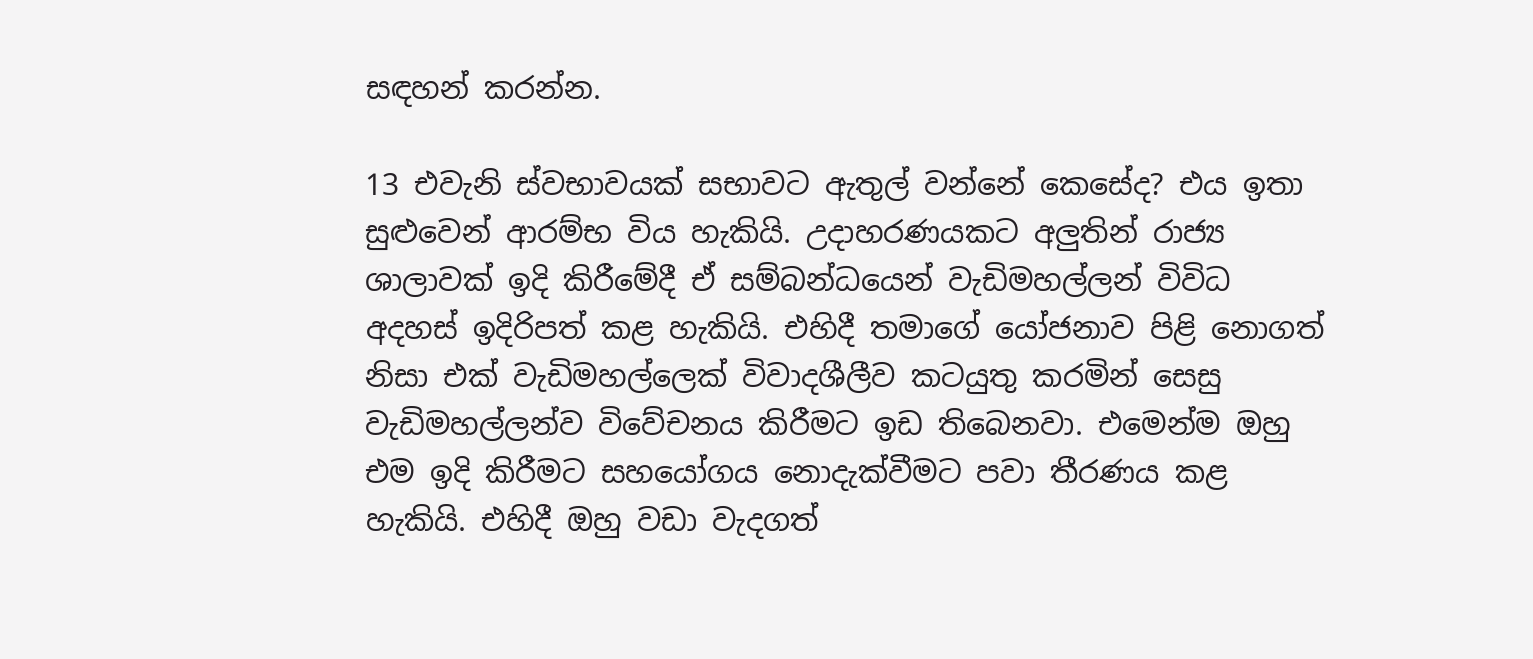සඳහන් කරන්න.

13 එවැනි ස්වභාවයක් සභාවට ඇතුල් වන්නේ කෙසේද? එය ඉතා සුළුවෙන් ආරම්භ විය හැකියි. උදාහරණයකට අලුතින් රාජ්‍ය ශාලාවක් ඉදි කිරීමේදී ඒ සම්බන්ධයෙන් වැඩිමහල්ලන් විවිධ අදහස් ඉදිරිපත් කළ හැකියි. එහිදී තමාගේ යෝජනාව පිළි නොගත් නිසා එක් වැඩිමහල්ලෙක් විවාදශීලීව කටයුතු කරමින් සෙසු වැඩිමහල්ලන්ව විවේචනය කිරීමට ඉඩ තිබෙනවා. එමෙන්ම ඔහු එම ඉදි කිරීමට සහයෝගය නොදැක්වීමට පවා තීරණය කළ හැකියි. එහිදී ඔහු වඩා වැදගත්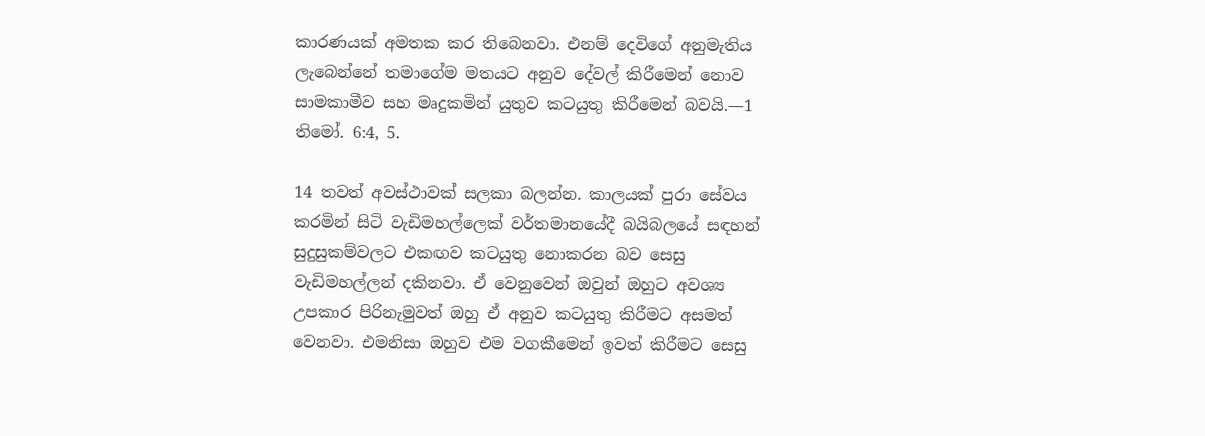කාරණයක් අමතක කර තිබෙනවා. එනම් දෙවිගේ අනුමැතිය ලැබෙන්නේ තමාගේම මතයට අනුව දේවල් කිරීමෙන් නොව සාමකාමීව සහ මෘදුකමින් යුතුව කටයුතු කිරීමෙන් බවයි.—1 තිමෝ. 6:4, 5.

14 තවත් අවස්ථාවක් සලකා බලන්න. කාලයක් පුරා සේවය කරමින් සිටි වැඩිමහල්ලෙක් වර්තමානයේදී බයිබලයේ සඳහන් සුදුසුකම්වලට එකඟව කටයුතු නොකරන බව සෙසු වැඩිමහල්ලන් දකිනවා. ඒ වෙනුවෙන් ඔවුන් ඔහුට අවශ්‍ය උපකාර පිරිනැමුවත් ඔහු ඒ අනුව කටයුතු කිරීමට අසමත් වෙනවා. එමනිසා ඔහුව එම වගකීමෙන් ඉවත් කිරීමට සෙසු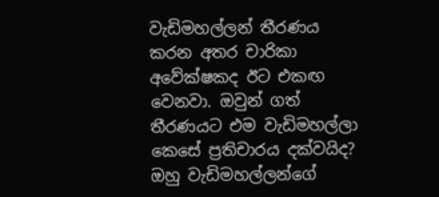වැඩිමහල්ලන් තීරණය කරන අතර චාරිකා අවේක්ෂකද ඊට එකඟ වෙනවා. ඔවුන් ගත් තීරණයට එම වැඩිමහල්ලා කෙසේ ප්‍රතිචාරය දක්වයිද? ඔහු වැඩිමහල්ලන්ගේ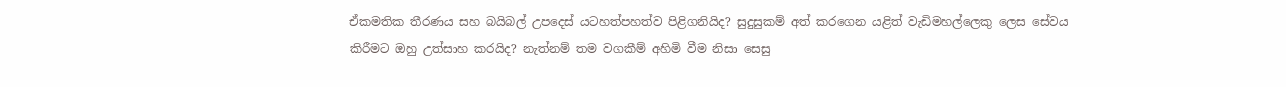ඒකමතික තීරණය සහ බයිබල් උපදෙස් යටහත්පහත්ව පිළිගනියිද? සුදුසුකම් අත් කරගෙන යළිත් වැඩිමහල්ලෙකු ලෙස සේවය කිරීමට ඔහු උත්සාහ කරයිද? නැත්නම් තම වගකීම් අහිමි වීම නිසා සෙසු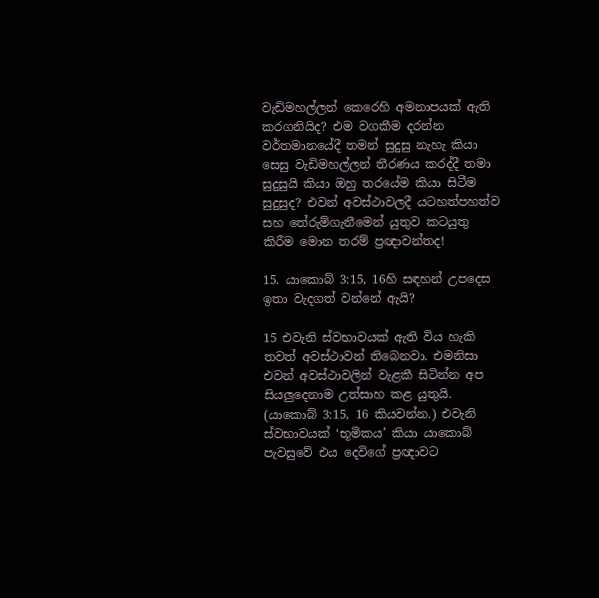වැඩිමහල්ලන් කෙරෙහි අමනාපයක් ඇති කරගනියිද? එම වගකීම දරන්න වර්තමානයේදී තමන් සුදුසු නැහැ කියා සෙසු වැඩිමහල්ලන් තීරණය කරද්දී තමා සුදුසුයි කියා ඔහු තරයේම කියා සිටීම සුදුසුද? එවන් අවස්ථාවලදී යටහත්පහත්ව සහ තේරුම්ගැනීමෙන් යුතුව කටයුතු කිරීම මොන තරම් ප්‍රඥාවන්තද!

15. යාකොබ් 3:15, 16හි සඳහන් උපදෙස ඉතා වැදගත් වන්නේ ඇයි?

15 එවැනි ස්වභාවයක් ඇති විය හැකි තවත් අවස්ථාවන් තිබෙනවා. එමනිසා එවන් අවස්ථාවලින් වැළකී සිටින්න අප සියලුදෙනාම උත්සාහ කළ යුතුයි. (යාකොබ් 3:15, 16 කියවන්න.) එවැනි ස්වභාවයක් ‘භූමිකය’ කියා යාකොබ් පැවසුවේ එය දෙවිගේ ප්‍රඥාවට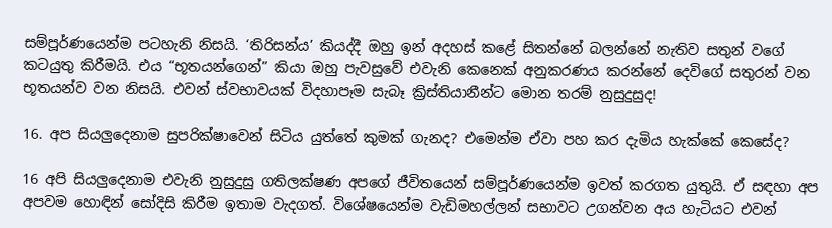සම්පූර්ණයෙන්ම පටහැනි නිසයි. ‘තිරිසන්ය’ කියද්දී ඔහු ඉන් අදහස් කළේ සිතන්නේ බලන්නේ නැතිව සතුන් වගේ කටයුතු කිරීමයි. එය “භූතයන්ගෙන්” කියා ඔහු පැවසුවේ එවැනි කෙනෙක් අනුකරණය කරන්නේ දෙවිගේ සතුරන් වන භූතයන්ව වන නිසයි. එවන් ස්වභාවයක් විදහාපෑම සැබෑ ක්‍රිස්තියානීන්ට මොන තරම් නුසුදුසුද!

16. අප සියලුදෙනාම සුපරික්ෂාවෙන් සිටිය යුත්තේ කුමක් ගැනද? එමෙන්ම ඒවා පහ කර දැමිය හැක්කේ කෙසේද?

16 අපි සියලුදෙනාම එවැනි නුසුදුසු ගතිලක්ෂණ අපගේ ජීවිතයෙන් සම්පූර්ණයෙන්ම ඉවත් කරගත යුතුයි. ඒ සඳහා අප අපවම හොඳින් සෝදිසි කිරීම ඉතාම වැදගත්. විශේෂයෙන්ම වැඩිමහල්ලන් සභාවට උගන්වන අය හැටියට එවන්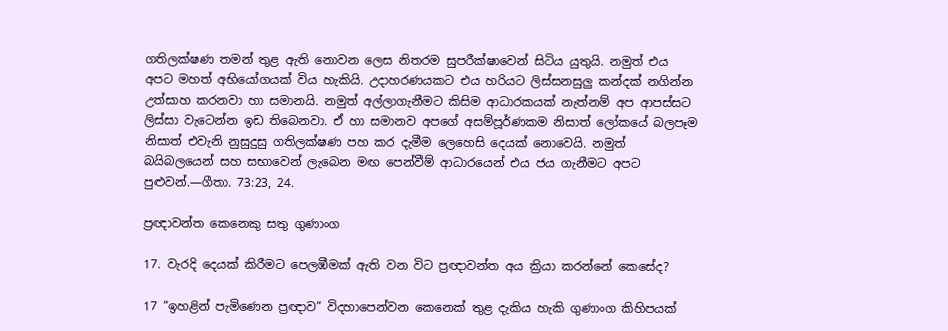ගතිලක්ෂණ තමන් තුළ ඇති නොවන ලෙස නිතරම සුපරීක්ෂාවෙන් සිටිය යුතුයි. නමුත් එය අපට මහත් අභියෝගයක් විය හැකියි. උදාහරණයකට එය හරියට ලිස්සනසුලු කන්දක් නගින්න උත්සාහ කරනවා හා සමානයි. නමුත් අල්ලාගැනීමට කිසිම ආධාරකයක් නැත්නම් අප ආපස්සට ලිස්සා වැටෙන්න ඉඩ තිබෙනවා. ඒ හා සමානව අපගේ අසම්පූර්ණකම නිසාත් ලෝකයේ බලපෑම නිසාත් එවැනි නුසුදුසු ගතිලක්ෂණ පහ කර දැමීම ලෙහෙසි දෙයක් නොවෙයි. නමුත් බයිබලයෙන් සහ සභාවෙන් ලැබෙන මඟ පෙන්වීම් ආධාරයෙන් එය ජය ගැනීමට අපට පුළුවන්.—ගීතා. 73:23, 24.

ප්‍රඥාවන්ත කෙනෙකු සතු ගුණාංග

17. වැරදි දෙයක් කිරීමට පෙලඹීමක් ඇති වන විට ප්‍රඥාවන්ත අය ක්‍රියා කරන්නේ කෙසේද?

17 “ඉහළින් පැමිණෙන ප්‍රඥාව” විදහාපෙන්වන කෙනෙක් තුළ දැකිය හැකි ගුණාංග කිහිපයක්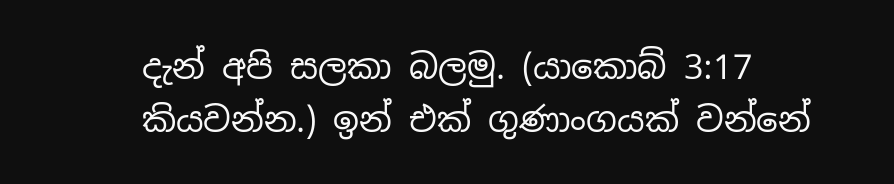දැන් අපි සලකා බලමු. (යාකොබ් 3:17 කියවන්න.) ඉන් එක් ගුණාංගයක් වන්නේ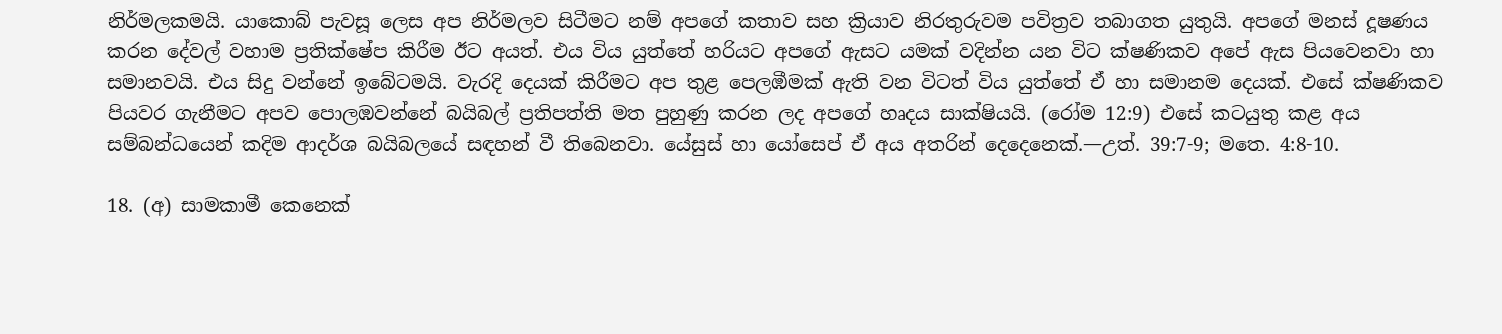නිර්මලකමයි. යාකොබ් පැවසූ ලෙස අප නිර්මලව සිටීමට නම් අපගේ කතාව සහ ක්‍රියාව නිරතුරුවම පවිත්‍රව තබාගත යුතුයි. අපගේ මනස් දූෂණය කරන දේවල් වහාම ප්‍රතික්ෂේප කිරීම ඊට අයත්. එය විය යුත්තේ හරියට අපගේ ඇසට යමක් වදින්න යන විට ක්ෂණිකව අපේ ඇස පියවෙනවා හා සමානවයි. එය සිදු වන්නේ ඉබේටමයි. වැරදි දෙයක් කිරීමට අප තුළ පෙලඹීමක් ඇති වන විටත් විය යුත්තේ ඒ හා සමානම දෙයක්. එසේ ක්ෂණිකව පියවර ගැනීමට අපව පොලඹවන්නේ බයිබල් ප්‍රතිපත්ති මත පුහුණු කරන ලද අපගේ හෘදය සාක්ෂියයි. (රෝම 12:9) එසේ කටයුතු කළ අය සම්බන්ධයෙන් කදිම ආදර්ශ බයිබලයේ සඳහන් වී තිබෙනවා. යේසුස් හා යෝසෙප් ඒ අය අතරින් දෙදෙනෙක්.—උත්. 39:7-9; මතෙ. 4:8-10.

18. (අ) සාමකාමී කෙනෙක්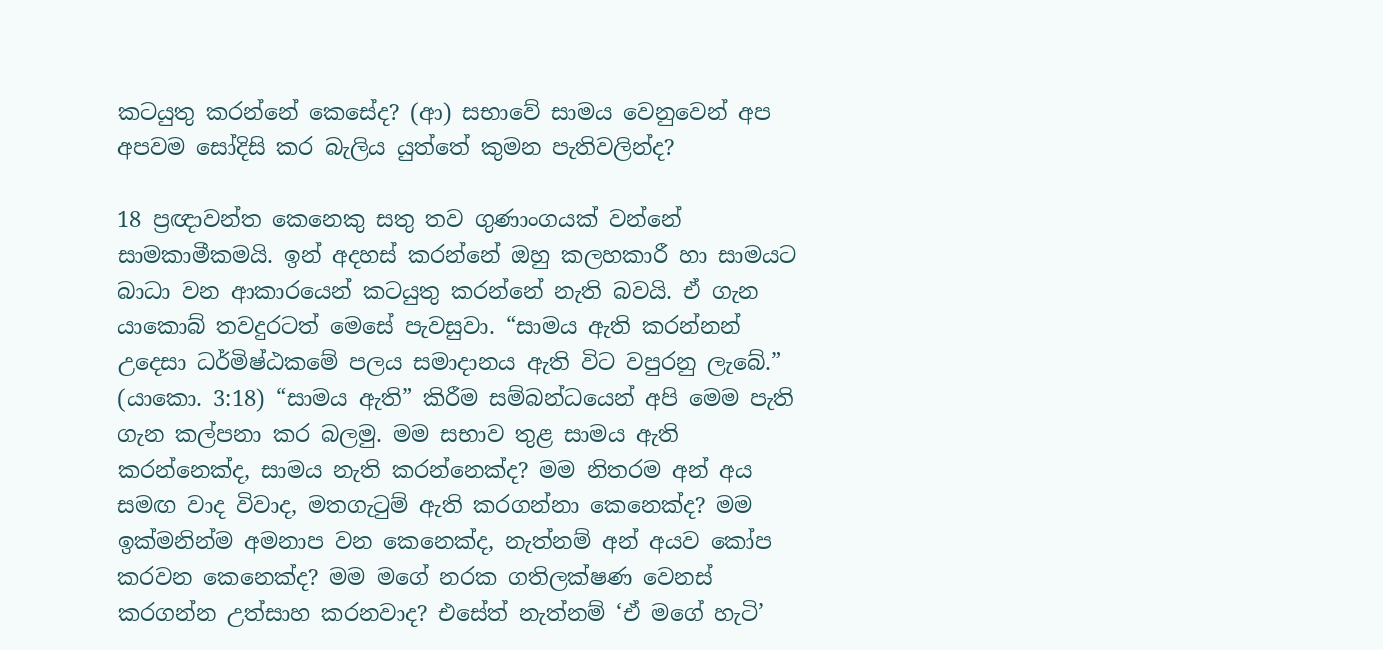කටයුතු කරන්නේ කෙසේද? (ආ) සභාවේ සාමය වෙනුවෙන් අප අපවම සෝදිසි කර බැලිය යුත්තේ කුමන පැතිවලින්ද?

18 ප්‍රඥාවන්ත කෙනෙකු සතු තව ගුණාංගයක් වන්නේ සාමකාමීකමයි. ඉන් අදහස් කරන්නේ ඔහු කලහකාරී හා සාමයට බාධා වන ආකාරයෙන් කටයුතු කරන්නේ නැති බවයි. ඒ ගැන යාකොබ් තවදුරටත් මෙසේ පැවසුවා. “සාමය ඇති කරන්නන් උදෙසා ධර්මිෂ්ඨකමේ පලය සමාදානය ඇති විට වපුරනු ලැබේ.” (යාකො. 3:18) “සාමය ඇති” කිරීම සම්බන්ධයෙන් අපි මෙම පැති ගැන කල්පනා කර බලමු. මම සභාව තුළ සාමය ඇති කරන්නෙක්ද, සාමය නැති කරන්නෙක්ද? මම නිතරම අන් අය සමඟ වාද විවාද, මතගැටුම් ඇති කරගන්නා කෙනෙක්ද? මම ඉක්මනින්ම අමනාප වන කෙනෙක්ද, නැත්නම් අන් අයව කෝප කරවන කෙනෙක්ද? මම මගේ නරක ගතිලක්ෂණ වෙනස් කරගන්න උත්සාහ කරනවාද? එසේත් නැත්නම් ‘ඒ මගේ හැටි’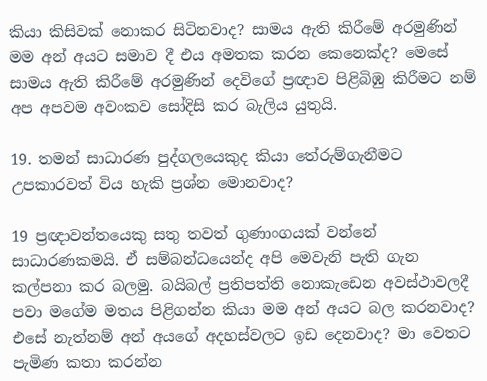කියා කිසිවක් නොකර සිටිනවාද? සාමය ඇති කිරීමේ අරමුණින් මම අන් අයට සමාව දී එය අමතක කරන කෙනෙක්ද? මෙසේ සාමය ඇති කිරීමේ අරමුණින් දෙවිගේ ප්‍රඥාව පිළිබිඹු කිරීමට නම් අප අපවම අවංකව සෝදිසි කර බැලිය යුතුයි.

19. තමන් සාධාරණ පුද්ගලයෙකුද කියා තේරුම්ගැනීමට උපකාරවත් විය හැකි ප්‍රශ්න මොනවාද?

19 ප්‍රඥාවන්තයෙකු සතු තවත් ගුණාංගයක් වන්නේ සාධාරණකමයි. ඒ සම්බන්ධයෙන්ද අපි මෙවැනි පැති ගැන කල්පනා කර බලමු. බයිබල් ප්‍රතිපත්ති නොකැඩෙන අවස්ථාවලදී පවා මගේම මතය පිළිගන්න කියා මම අන් අයට බල කරනවාද? එසේ නැත්නම් අන් අයගේ අදහස්වලට ඉඩ දෙනවාද? මා වෙතට පැමිණ කතා කරන්න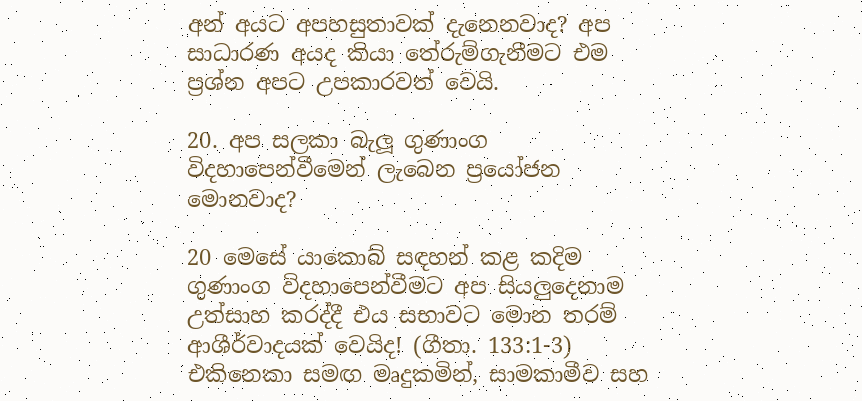අන් අයට අපහසුතාවක් දැනෙනවාද? අප සාධාරණ අයද කියා තේරුම්ගැනීමට එම ප්‍රශ්න අපට උපකාරවත් වෙයි.

20. අප සලකා බැලූ ගුණාංග විදහාපෙන්වීමෙන් ලැබෙන ප්‍රයෝජන මොනවාද?

20 මෙසේ යාකොබ් සඳහන් කළ කදිම ගුණාංග විදහාපෙන්වීමට අප සියලුදෙනාම උත්සාහ කරද්දී එය සභාවට මොන තරම් ආශීර්වාදයක් වෙයිද! (ගීතා. 133:1-3) එකිනෙකා සමඟ මෘදුකමින්, සාමකාමීව සහ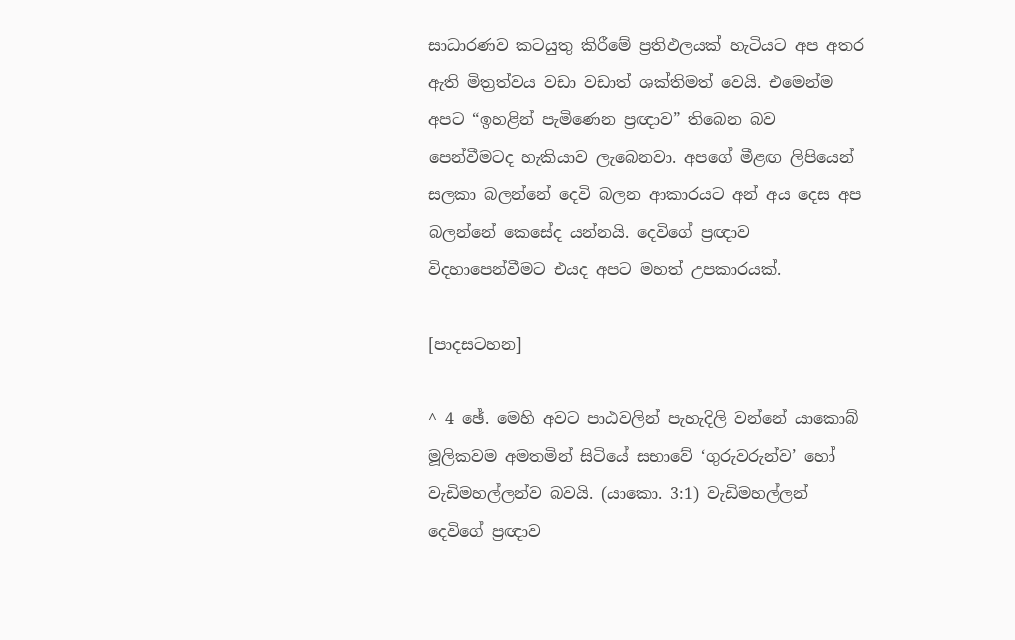සාධාරණව කටයුතු කිරීමේ ප්‍රතිඵලයක් හැටියට අප අතර ඇති මිත්‍රත්වය වඩා වඩාත් ශක්තිමත් වෙයි. එමෙන්ම අපට “ඉහළින් පැමිණෙන ප්‍රඥාව” තිබෙන බව පෙන්වීමටද හැකියාව ලැබෙනවා. අපගේ මීළඟ ලිපියෙන් සලකා බලන්නේ දෙවි බලන ආකාරයට අන් අය දෙස අප බලන්නේ කෙසේද යන්නයි. දෙවිගේ ප්‍රඥාව විදහාපෙන්වීමට එයද අපට මහත් උපකාරයක්.

[පාදසටහන]

^ 4 ඡේ. මෙහි අවට පාඨවලින් පැහැදිලි වන්නේ යාකොබ් මූලිකවම අමතමින් සිටියේ සභාවේ ‘ගුරුවරුන්ව’ හෝ වැඩිමහල්ලන්ව බවයි. (යාකො. 3:1) වැඩිමහල්ලන් දෙවිගේ ප්‍රඥාව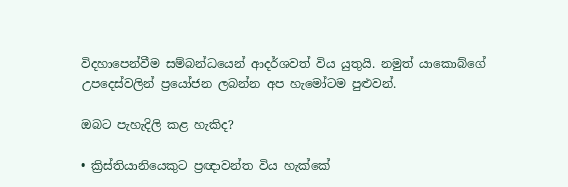විදහාපෙන්වීම සම්බන්ධයෙන් ආදර්ශවත් විය යුතුයි. නමුත් යාකොබ්ගේ උපදෙස්වලින් ප්‍රයෝජන ලබන්න අප හැමෝටම පුළුවන්.

ඔබට පැහැදිලි කළ හැකිද?

• ක්‍රිස්තියානියෙකුට ප්‍රඥාවන්ත විය හැක්කේ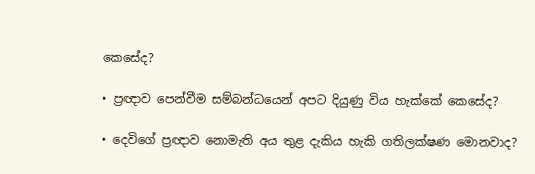කෙසේද?

• ප්‍රඥාව පෙන්වීම සම්බන්ධයෙන් අපට දියුණු විය හැක්කේ කෙසේද?

• දෙවිගේ ප්‍රඥාව නොමැති අය තුළ දැකිය හැකි ගතිලක්ෂණ මොනවාද?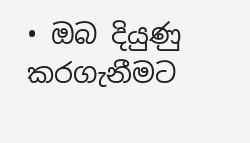• ඔබ දියුණු කරගැනීමට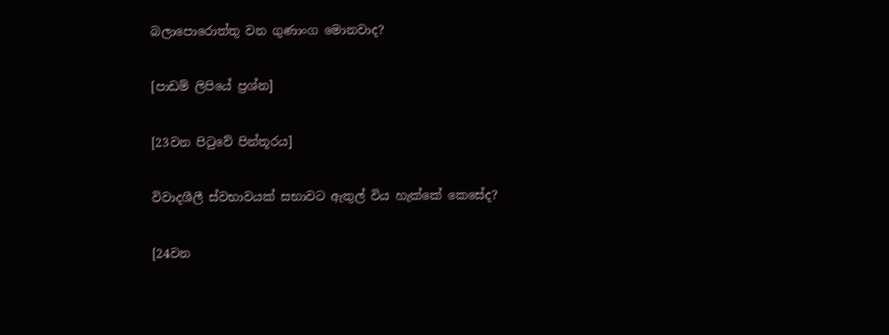බලාපොරොත්තු වන ගුණාංග මොනවාද?

[පාඩම් ලිපියේ ප්‍රශ්න]

[23වන පිටුවේ පින්තූරය]

විවාදශීලී ස්වභාවයක් සභාවට ඇතුල් විය හැක්කේ කෙසේද?

[24වන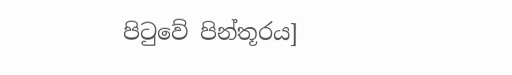පිටුවේ පින්තූරය]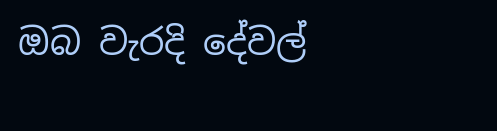ඔබ වැරදි දේවල්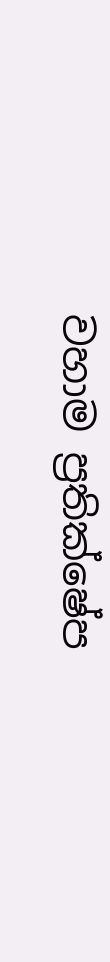වහාම ප්‍රතික්ෂේප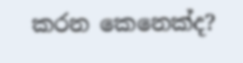කරන කෙනෙක්ද?